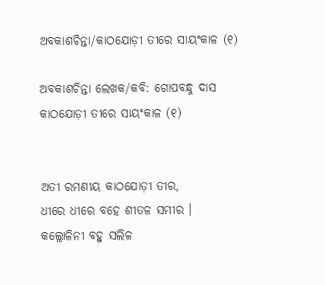ଅବକାଶଚିନ୍ତା/କାଠଯୋଡ଼ୀ ତୀରେ ସାୟଂକାଳ (୧)

ଅବକାଶଚିନ୍ତା ଲେଖକ/କବି: ଗୋପବନ୍ଧୁ ଦାସ
କାଠଯୋଡ଼ୀ ତୀରେ ସାୟଂକାଳ (୧)


ଅତୀ ରମଣୀୟ କାଠଯୋଡ଼ୀ ତୀର,
ଧୀରେ ଧୀରେ ବହେ ଶୀତଳ ସମୀର ।
କଲ୍ଲୋଳିନୀ ବହୁ ସଲିଳ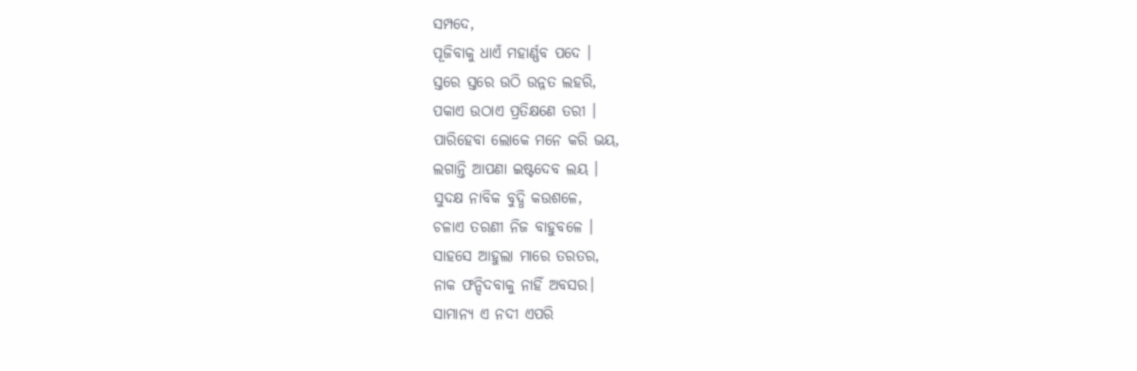ସମ୍ପଦେ,
ପୂଜିବାକୁ ଧାଏଁ ମହାର୍ଣ୍ଣବ ପଦେ ।
ସ୍ତରେ ସ୍ତରେ ଉଠି ଉନ୍ନତ ଲହରି,
ପକାଏ ଉଠାଏ ପ୍ରତିକ୍ଷଣେ ତରୀ ।
ପାରିହେବା ଲୋକେ ମନେ କରି ଭୟ,
ଲଗାନ୍ତି ଆପଣା ଇଷ୍ଟଦେବ ଲୟ ।
ସୁଦକ୍ଷ ନାବିକ ବୁଦ୍ଧି କଉଶଳେ,
ଚଳାଏ ତରଣୀ ନିଜ ବାହୁବଳେ ।
ସାହସେ ଆହୁଲା ମାରେ ତରତର,
ନାକ ଫନ୍ଦିଦବାକୁ ନାହିଁ ଅବସର।
ସାମାନ୍ୟ ଏ ନଦୀ ଏପରି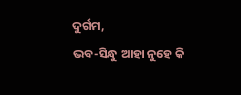ଦୁର୍ଗମ,
ଭବ-ସିନ୍ଧୁ ଆହା ନୁହେ କି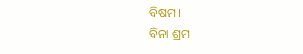ବିଷମ ।
ବିନା ଶ୍ରମ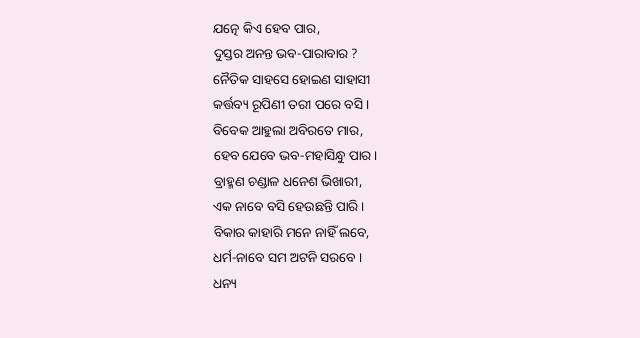ଯତ୍ନେ କିଏ ହେବ ପାର,
ଦୁସ୍ତର ଅନନ୍ତ ଭବ-ପାରାବାର ?
ନୈତିକ ସାହସେ ହୋଇଣ ସାହାସୀ
କର୍ତ୍ତବ୍ୟ ରୂପିଣୀ ତରୀ ପରେ ବସି ।
ବିବେକ ଆହୁଲା ଅବିରତେ ମାର,
ହେବ ଯେବେ ଭବ-ମହାସିନ୍ଧୁ ପାର ।
ବ୍ରାହ୍ମଣ ଚଣ୍ଡାଳ ଧନେଶ ଭିଖାରୀ,
ଏକ ନାବେ ବସି ହେଉଛନ୍ତି ପାରି ।
ବିକାର କାହାରି ମନେ ନାହିଁ ଲବେ,
ଧର୍ମ-ନାବେ ସମ ଅଟନି ସରବେ ।
ଧନ୍ୟ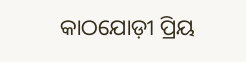କାଠଯୋଡ଼ୀ ପ୍ରିୟ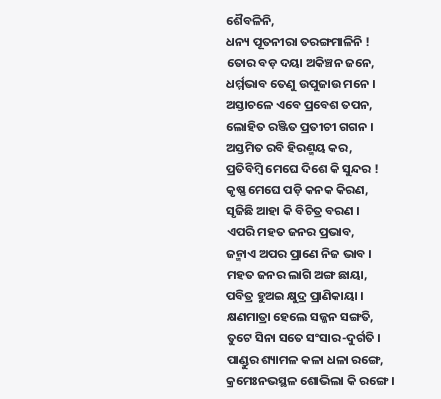ଶୈବଳିନି,
ଧନ୍ୟ ପୂତନୀରା ତରଙ୍ଗମାଳିନି !
ତୋର ବଡ଼ ଦୟା ଅକିଞ୍ଚନ ଜନେ,
ଧର୍ମ୍ମଭାବ ତେଣୁ ଉପୁଜାଉ ମନେ ।
ଅସ୍ତାଚଳେ ଏବେ ପ୍ରବେଶ ତପନ,
ଲୋହିତ ରଞ୍ଜିତ ପ୍ରତୀଚୀ ଗଗନ ।
ଅସ୍ତମିତ ରବି ହିରଣ୍ମୟ କର,
ପ୍ରତିବିମ୍ବି ମେଘେ ଦିଶେ କି ସୁନ୍ଦର !
କୃଷ୍ଣ ମେଘେ ପଡ଼ି କନକ କିରଣ,
ସୃଜିଛି ଆହା କି ବିଚିତ୍ର ବରଣ ।
ଏପରି ମହତ ଜନର ପ୍ରଭାବ,
ଜନ୍ମାଏ ଅପର ପ୍ରାଣେ ନିଜ ଭାବ ।
ମହତ ଜନର ଲାଗି ଅଙ୍ଗ ଛାୟା,
ପବିତ୍ର ହୁଅଇ କ୍ଷୁଦ୍ର ପ୍ରାଣିକାୟା ।
କ୍ଷଣମାତ୍ରା ହେଲେ ସଜ୍ଜନ ସଙ୍ଗତି,
ତୁଟେ ସିନା ସତେ ସଂସାର-ଦୁର୍ଗତି ।
ପାଣ୍ଡୁର ଶ୍ୟାମଳ କଳା ଧଳା ରଙ୍ଗେ,
କ୍ରମେଃନଭସ୍ଥଳ ଶୋଭିଲା କି ରଙ୍ଗେ।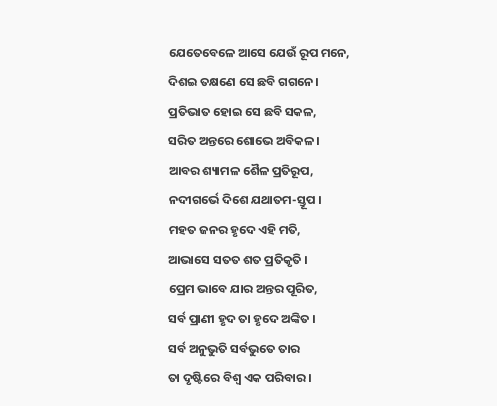ଯେତେବେଳେ ଆସେ ଯେଉଁ ରୂପ ମନେ,
ଦିଶଇ ତକ୍ଷଣେ ସେ ଛବି ଗଗନେ।
ପ୍ରତିଭାତ ହୋଇ ସେ ଛବି ସକଳ,
ସରିତ ଅନ୍ତରେ ଶୋଭେ ଅବିକଳ।
ଆବର ଶ୍ୟାମଳ ଶୈଳ ପ୍ରତିରୂପ,
ନଦୀଗର୍ଭେ ଦିଶେ ଯଥାତମ-ସ୍ତୂପ ।
ମହତ ଜନର ହୃଦେ ଏହି ମତି,
ଆଭାସେ ସତତ ଶତ ପ୍ରତିକୃତି ।
ପ୍ରେମ ଭାବେ ଯାର ଅନ୍ତର ପୂରିତ,
ସର୍ବ ପ୍ରାଣୀ ହୃଦ ତା ହୃଦେ ଅଙ୍କିତ ।
ସର୍ବ ଅନୁଭୁତି ସର୍ବଭୁତେ ତାର
ତା ଦୃଷ୍ଟିରେ ବିଶ୍ୱ ଏକ ପରିବାର ।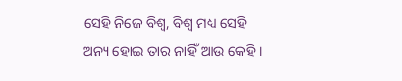ସେହି ନିଜେ ବିଶ୍ୱ, ବିଶ୍ୱ ମଧ୍ୟ ସେହି
ଅନ୍ୟ ହୋଇ ତାର ନାହିଁ ଆଉ କେହି ।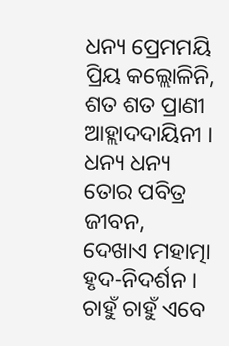ଧନ୍ୟ ପ୍ରେମମୟି ପ୍ରିୟ କଲ୍ଲୋଳିନି,
ଶତ ଶତ ପ୍ରାଣୀ ଆହ୍ଲାଦଦାୟିନୀ ।
ଧନ୍ୟ ଧନ୍ୟ ତୋର ପବିତ୍ର ଜୀବନ,
ଦେଖାଏ ମହାତ୍ମା ହୃଦ-ନିଦର୍ଶନ ।
ଚାହୁଁ ଚାହୁଁ ଏବେ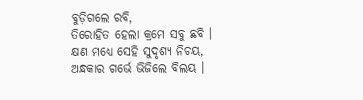ବୁଡ଼ିଗଲେ ରବି,
ତିରୋହିତ ହେଲା କ୍ରମେ ସବୁ ଛବି ।
କ୍ଷଣ ମଧ୍ୟେ ସେହି ସୁଦୃଶ୍ୟ ନିଚୟ,
ଅନ୍ଧକାର ଗର୍ଭେ ଭିଜିଲେ ବିଲୟ ।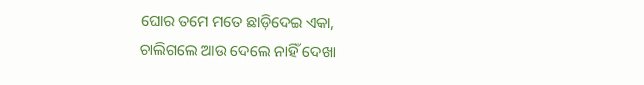ଘୋର ତମେ ମତେ ଛାଡ଼ିଦେଇ ଏକା,
ଚାଲିଗଲେ ଆଉ ଦେଲେ ନାହିଁ ଦେଖା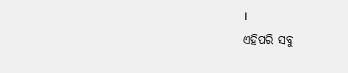।
ଏହିପରି ସବୁ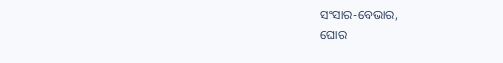ସଂସାର-ବେଭାର,
ଘୋର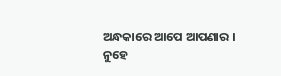ଅନ୍ଧକାରେ ଆପେ ଆପଣାର ।
ନୁହେ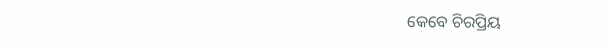କେବେ ଚିରପ୍ରିୟ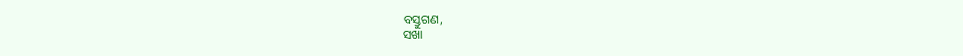ବସ୍ତୁଗଣ,
ସଖା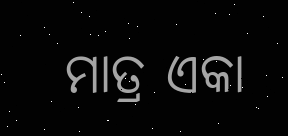ମାତ୍ର ଏକା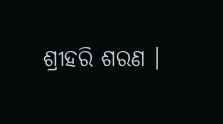ଶ୍ରୀହରି ଶରଣ ।